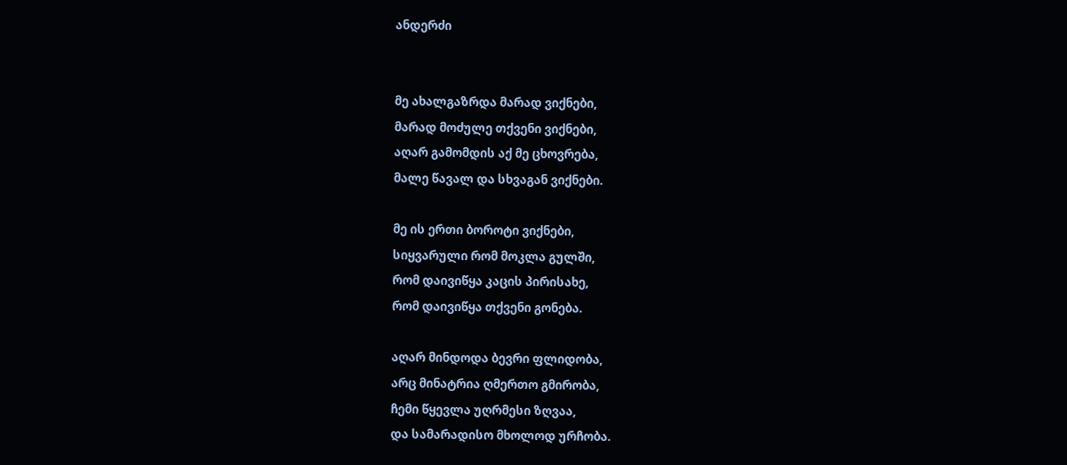ანდერძი


მე ახალგაზრდა მარად ვიქნები,
მარად მოძულე თქვენი ვიქნები,
აღარ გამომდის აქ მე ცხოვრება,
მალე წავალ და სხვაგან ვიქნები.

მე ის ერთი ბოროტი ვიქნები,
სიყვარული რომ მოკლა გულში,
რომ დაივიწყა კაცის პირისახე,
რომ დაივიწყა თქვენი გონება.

აღარ მინდოდა ბევრი ფლიდობა,
არც მინატრია ღმერთო გმირობა,
ჩემი წყევლა უღრმესი ზღვაა,
და სამარადისო მხოლოდ ურჩობა.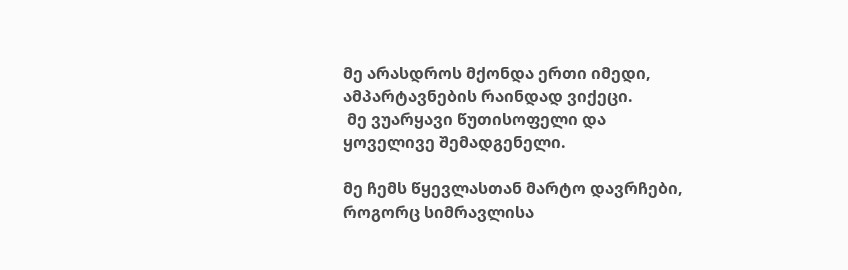მე არასდროს მქონდა ერთი იმედი,
ამპარტავნების რაინდად ვიქეცი.
 მე ვუარყავი წუთისოფელი და
ყოველივე შემადგენელი.

მე ჩემს წყევლასთან მარტო დავრჩები,
როგორც სიმრავლისა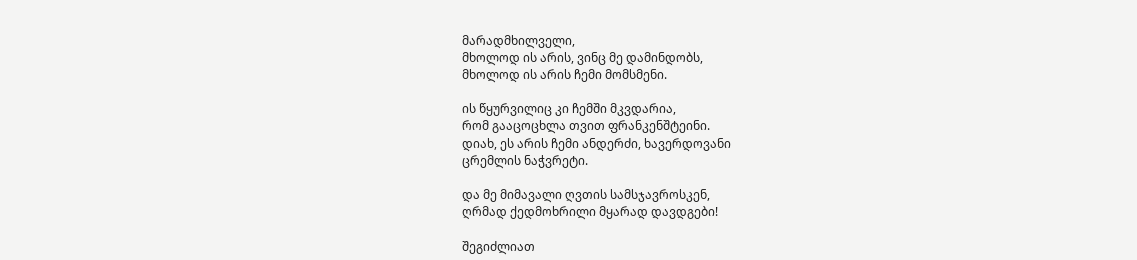მარადმხილველი,
მხოლოდ ის არის, ვინც მე დამინდობს,
მხოლოდ ის არის ჩემი მომსმენი.

ის წყურვილიც კი ჩემში მკვდარია,
რომ გააცოცხლა თვით ფრანკენშტეინი.
დიახ, ეს არის ჩემი ანდერძი, ხავერდოვანი
ცრემლის ნაჭვრეტი.

და მე მიმავალი ღვთის სამსჯავროსკენ,
ღრმად ქედმოხრილი მყარად დავდგები!

შეგიძლიათ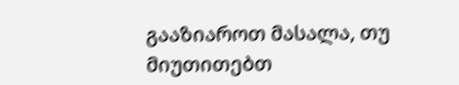გააზიაროთ მასალა, თუ მიუთითებთ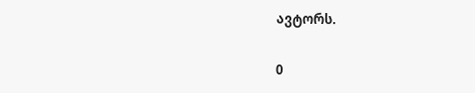ავტორს.

0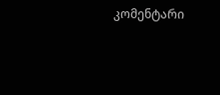კომენტარი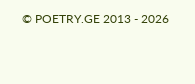© POETRY.GE 2013 - 2026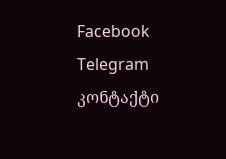Facebook Telegram კონტაქტი